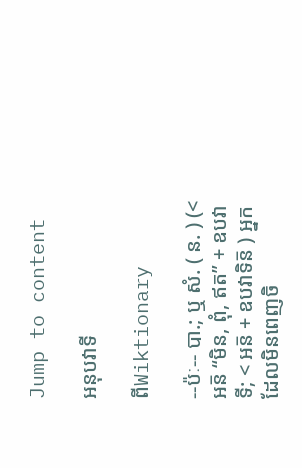Jump to content

អនុបវាទី

ពីWiktionary

--ប៉ៈ-- បា.; ឬ សំ. ( ន. ) (< អន៑ “មិន, ពុំ, ឥត” + ឧបវាទី; < អន៑ + ឧបវាទិន៑ ) អ្នកដែលមិនពេញចិ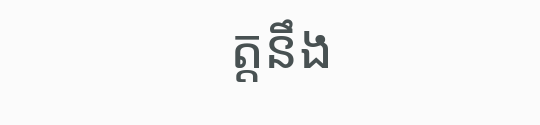ត្តនឹង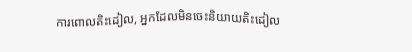ការពោលតិះដៀល, អ្នកដែលមិនចេះនិយាយតិះដៀល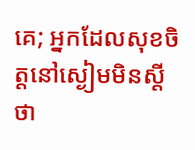គេ; អ្នកដែលសុខចិត្តនៅស្ងៀមមិនស្ដីថា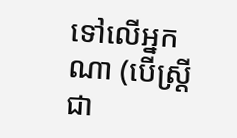ទៅលើអ្នកណា (បើស្ត្រីជា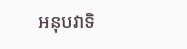អនុបវាទិ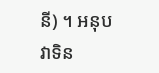នី) ។ អនុបវាទិន